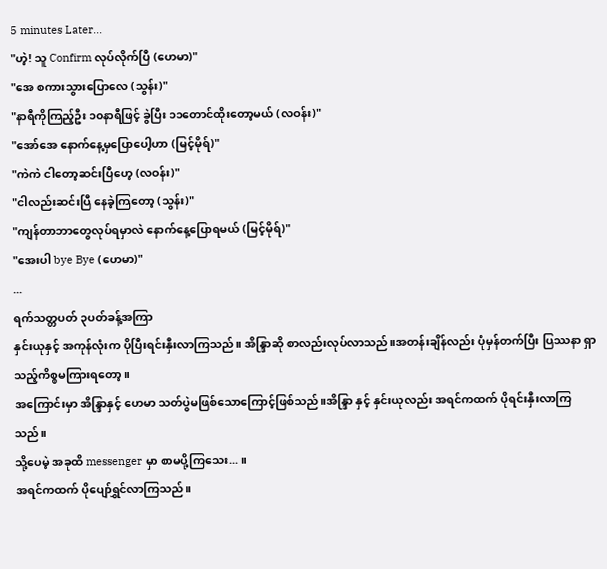5 minutes Later...
"ဟဲ့! သူ Confirm လုပ်လိုက်ပြီ (ဟေမာ)"
"အေ စကားသွားပြောလေ (သွန်း)"
"နာရီကိုကြည့်ဦး ၁၀နာရီဖြင့် ခွဲပြီး ၁၁တောင်ထိုးတော့မယ် (လဝန်း)"
"အော်အေ နောက်နေ့မှပြောပေါ့ဟာ (မြင့်မိုရ်)"
"ကဲကဲ ငါတော့ဆင်းပြီဟေ့ (လဝန်း)"
"ငါလည်းဆင်းပြီ နေခဲ့ကြတော့ (သွန်း)"
"ကျန်တာဘာတွေလုပ်ရမှာလဲ နောက်နေ့ပြောရမယ် (မြင့်မိုရ်)"
"အေးပါ bye Bye (ဟေမာ)"
...
ရက်သတ္တပတ် ၃ပတ်ခန့်အကြာ
နှင်းယုနှင့် အကုန်လုံးက ပိုပြီးရင်းနှီးလာကြသည်။ အိန္ဒြာဆို စာလည်းလုပ်လာသည်။အတန်းချိန်လည်း ပုံမှန်တက်ပြီး ပြဿနာ ရှာသည့်ကိစ္စမကြားရတော့။
အကြောင်းမှာ အိန္ဒြာနှင့် ဟေမာ သတ်ပွဲမဖြစ်သောကြောင့်ဖြစ်သည်။အိန္ဒြာ နှင့် နှင်းယုလည်း အရင်ကထက် ပိုရင်းနှီးလာကြသည်။
သို့ပေမဲ့ အခုထိ messenger မှာ စာမပို့ကြသေး... ။
အရင်ကထက် ပိုပျော်ရွှင်လာကြသည်။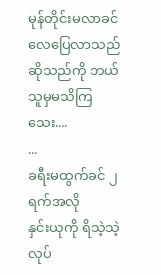မုန်တိုင်းမလာခင် လေပြေလာသည်ဆိုသည်ကို ဘယ်သူမှမသိကြသေး....
...
ခရီးမထွက်ခင် ၂ရက်အလို
နှင်းယုကို ရိသဲ့သဲ့ လုပ်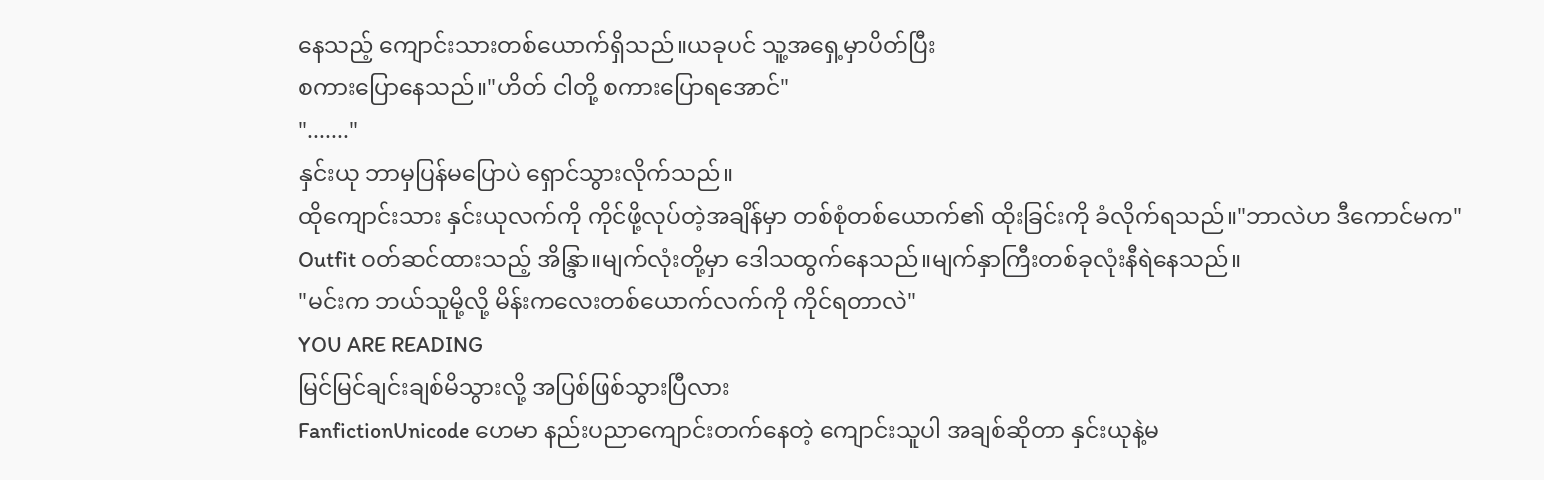နေသည့် ကျောင်းသားတစ်ယောက်ရှိသည်။ယခုပင် သူ့အရှေ့မှာပိတ်ပြီး
စကားပြောနေသည်။"ဟိတ် ငါတို့ စကားပြောရအောင်"
"......."
နှင်းယု ဘာမှပြန်မပြောပဲ ရှောင်သွားလိုက်သည်။
ထိုကျောင်းသား နှင်းယုလက်ကို ကိုင်ဖို့လုပ်တဲ့အချိန်မှာ တစ်စုံတစ်ယောက်၏ ထိုးခြင်းကို ခံလိုက်ရသည်။"ဘာလဲဟ ဒီကောင်မက"
Outfit ဝတ်ဆင်ထားသည့် အိန္ဒြာ။မျက်လုံးတို့မှာ ဒေါသထွက်နေသည်။မျက်နှာကြီးတစ်ခုလုံးနီရဲနေသည်။
"မင်းက ဘယ်သူမို့လို့ မိန်းကလေးတစ်ယောက်လက်ကို ကိုင်ရတာလဲ"
YOU ARE READING
မြင်မြင်ချင်းချစ်မိသွားလို့ အပြစ်ဖြစ်သွားပြီလား
FanfictionUnicode ဟေမာ နည်းပညာကျောင်းတက်နေတဲ့ ကျောင်းသူပါ အချစ်ဆိုတာ နှင်းယုနဲ့မ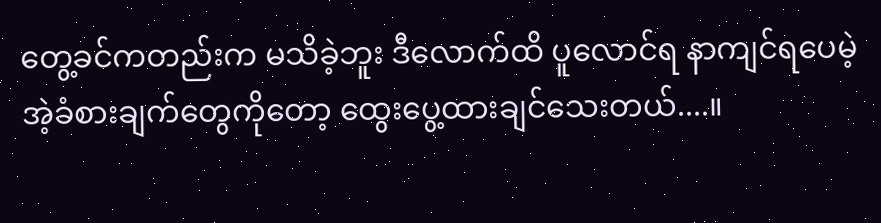တွေ့ခင်ကတည်းက မသိခဲ့ဘူး ဒီလောက်ထိ ပူလောင်ရ နာကျင်ရပေမဲ့ အဲ့ခံစားချက်တွေကိုတော့ ထွေးပွေ့ထားချင်သေးတယ်....။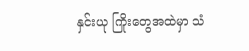နှင်းယု ကြိုးတွေအထဲမှာ သံ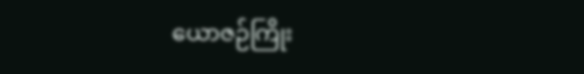ယောဇဉ်ကြိုး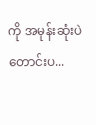ကို အမုန်းဆုံးပဲ တောင်းပ...